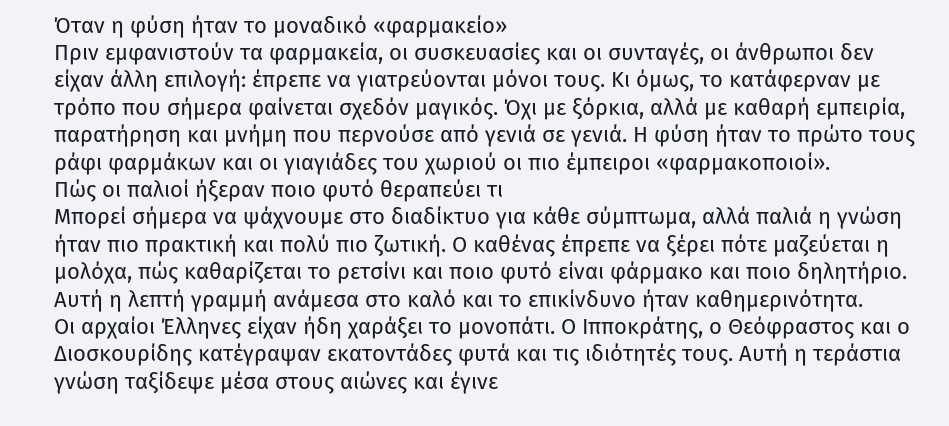Όταν η φύση ήταν το μοναδικό «φαρμακείο»
Πριν εμφανιστούν τα φαρμακεία, οι συσκευασίες και οι συνταγές, οι άνθρωποι δεν είχαν άλλη επιλογή: έπρεπε να γιατρεύονται μόνοι τους. Κι όμως, το κατάφερναν με τρόπο που σήμερα φαίνεται σχεδόν μαγικός. Όχι με ξόρκια, αλλά με καθαρή εμπειρία, παρατήρηση και μνήμη που περνούσε από γενιά σε γενιά. Η φύση ήταν το πρώτο τους ράφι φαρμάκων και οι γιαγιάδες του χωριού οι πιο έμπειροι «φαρμακοποιοί».
Πώς οι παλιοί ήξεραν ποιο φυτό θεραπεύει τι
Μπορεί σήμερα να ψάχνουμε στο διαδίκτυο για κάθε σύμπτωμα, αλλά παλιά η γνώση ήταν πιο πρακτική και πολύ πιο ζωτική. Ο καθένας έπρεπε να ξέρει πότε μαζεύεται η μολόχα, πώς καθαρίζεται το ρετσίνι και ποιο φυτό είναι φάρμακο και ποιο δηλητήριο. Αυτή η λεπτή γραμμή ανάμεσα στο καλό και το επικίνδυνο ήταν καθημερινότητα.
Οι αρχαίοι Έλληνες είχαν ήδη χαράξει το μονοπάτι. Ο Ιπποκράτης, ο Θεόφραστος και ο Διοσκουρίδης κατέγραψαν εκατοντάδες φυτά και τις ιδιότητές τους. Αυτή η τεράστια γνώση ταξίδεψε μέσα στους αιώνες και έγινε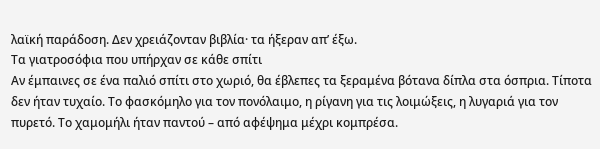λαϊκή παράδοση. Δεν χρειάζονταν βιβλία· τα ήξεραν απ’ έξω.
Τα γιατροσόφια που υπήρχαν σε κάθε σπίτι
Αν έμπαινες σε ένα παλιό σπίτι στο χωριό, θα έβλεπες τα ξεραμένα βότανα δίπλα στα όσπρια. Τίποτα δεν ήταν τυχαίο. Το φασκόμηλο για τον πονόλαιμο, η ρίγανη για τις λοιμώξεις, η λυγαριά για τον πυρετό. Το χαμομήλι ήταν παντού – από αφέψημα μέχρι κομπρέσα.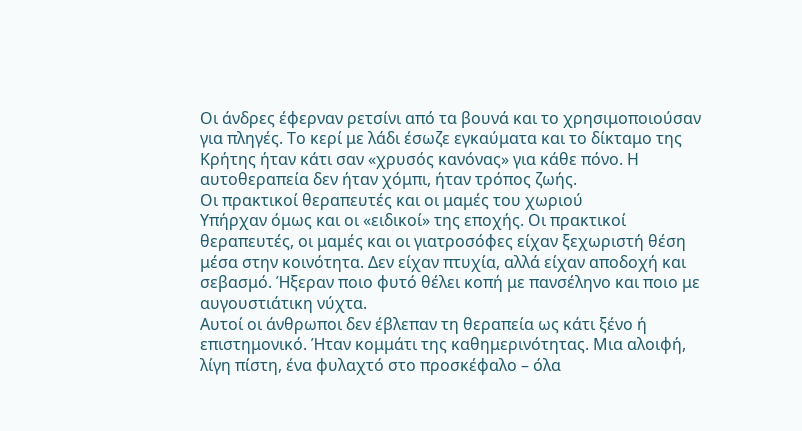Οι άνδρες έφερναν ρετσίνι από τα βουνά και το χρησιμοποιούσαν για πληγές. Το κερί με λάδι έσωζε εγκαύματα και το δίκταμο της Κρήτης ήταν κάτι σαν «χρυσός κανόνας» για κάθε πόνο. Η αυτοθεραπεία δεν ήταν χόμπι, ήταν τρόπος ζωής.
Οι πρακτικοί θεραπευτές και οι μαμές του χωριού
Υπήρχαν όμως και οι «ειδικοί» της εποχής. Οι πρακτικοί θεραπευτές, οι μαμές και οι γιατροσόφες είχαν ξεχωριστή θέση μέσα στην κοινότητα. Δεν είχαν πτυχία, αλλά είχαν αποδοχή και σεβασμό. Ήξεραν ποιο φυτό θέλει κοπή με πανσέληνο και ποιο με αυγουστιάτικη νύχτα.
Αυτοί οι άνθρωποι δεν έβλεπαν τη θεραπεία ως κάτι ξένο ή επιστημονικό. Ήταν κομμάτι της καθημερινότητας. Μια αλοιφή, λίγη πίστη, ένα φυλαχτό στο προσκέφαλο – όλα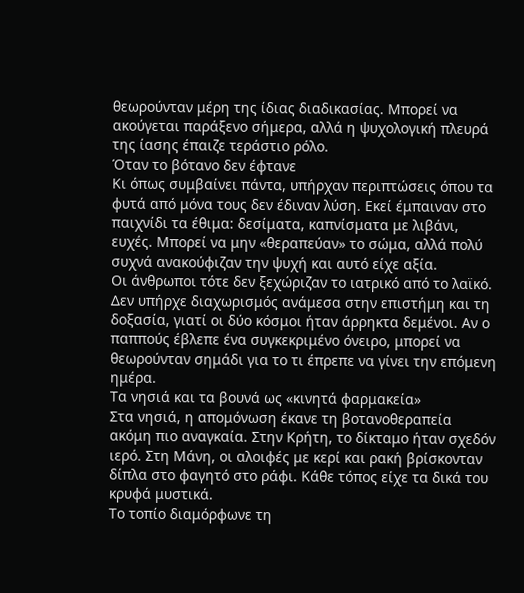θεωρούνταν μέρη της ίδιας διαδικασίας. Μπορεί να ακούγεται παράξενο σήμερα, αλλά η ψυχολογική πλευρά της ίασης έπαιζε τεράστιο ρόλο.
Όταν το βότανο δεν έφτανε
Κι όπως συμβαίνει πάντα, υπήρχαν περιπτώσεις όπου τα φυτά από μόνα τους δεν έδιναν λύση. Εκεί έμπαιναν στο παιχνίδι τα έθιμα: δεσίματα, καπνίσματα με λιβάνι, ευχές. Μπορεί να μην «θεραπεύαν» το σώμα, αλλά πολύ συχνά ανακούφιζαν την ψυχή και αυτό είχε αξία.
Οι άνθρωποι τότε δεν ξεχώριζαν το ιατρικό από το λαϊκό. Δεν υπήρχε διαχωρισμός ανάμεσα στην επιστήμη και τη δοξασία, γιατί οι δύο κόσμοι ήταν άρρηκτα δεμένοι. Αν ο παππούς έβλεπε ένα συγκεκριμένο όνειρο, μπορεί να θεωρούνταν σημάδι για το τι έπρεπε να γίνει την επόμενη ημέρα.
Τα νησιά και τα βουνά ως «κινητά φαρμακεία»
Στα νησιά, η απομόνωση έκανε τη βοτανοθεραπεία ακόμη πιο αναγκαία. Στην Κρήτη, το δίκταμο ήταν σχεδόν ιερό. Στη Μάνη, οι αλοιφές με κερί και ρακή βρίσκονταν δίπλα στο φαγητό στο ράφι. Κάθε τόπος είχε τα δικά του κρυφά μυστικά.
Το τοπίο διαμόρφωνε τη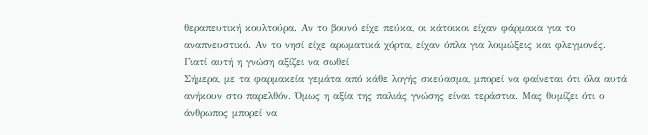θεραπευτική κουλτούρα. Αν το βουνό είχε πεύκα, οι κάτοικοι είχαν φάρμακα για το αναπνευστικό. Αν το νησί είχε αρωματικά χόρτα, είχαν όπλα για λοιμώξεις και φλεγμονές.
Γιατί αυτή η γνώση αξίζει να σωθεί
Σήμερα, με τα φαρμακεία γεμάτα από κάθε λογής σκεύασμα, μπορεί να φαίνεται ότι όλα αυτά ανήκουν στο παρελθόν. Όμως η αξία της παλιάς γνώσης είναι τεράστια. Μας θυμίζει ότι ο άνθρωπος μπορεί να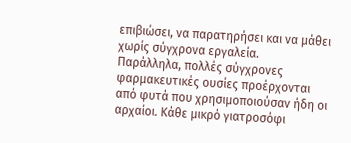επιβιώσει, να παρατηρήσει και να μάθει χωρίς σύγχρονα εργαλεία.
Παράλληλα, πολλές σύγχρονες φαρμακευτικές ουσίες προέρχονται από φυτά που χρησιμοποιούσαν ήδη οι αρχαίοι. Κάθε μικρό γιατροσόφι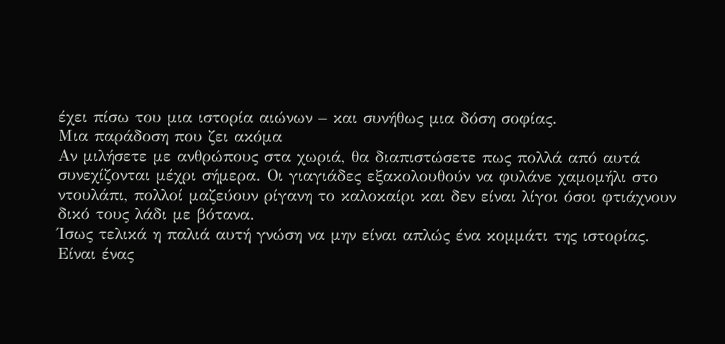έχει πίσω του μια ιστορία αιώνων – και συνήθως μια δόση σοφίας.
Μια παράδοση που ζει ακόμα
Αν μιλήσετε με ανθρώπους στα χωριά, θα διαπιστώσετε πως πολλά από αυτά συνεχίζονται μέχρι σήμερα. Οι γιαγιάδες εξακολουθούν να φυλάνε χαμομήλι στο ντουλάπι, πολλοί μαζεύουν ρίγανη το καλοκαίρι και δεν είναι λίγοι όσοι φτιάχνουν δικό τους λάδι με βότανα.
Ίσως τελικά η παλιά αυτή γνώση να μην είναι απλώς ένα κομμάτι της ιστορίας. Είναι ένας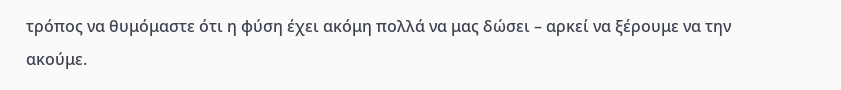τρόπος να θυμόμαστε ότι η φύση έχει ακόμη πολλά να μας δώσει – αρκεί να ξέρουμε να την ακούμε.